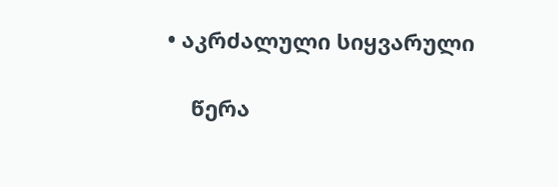• აკრძალული სიყვარული

    წერა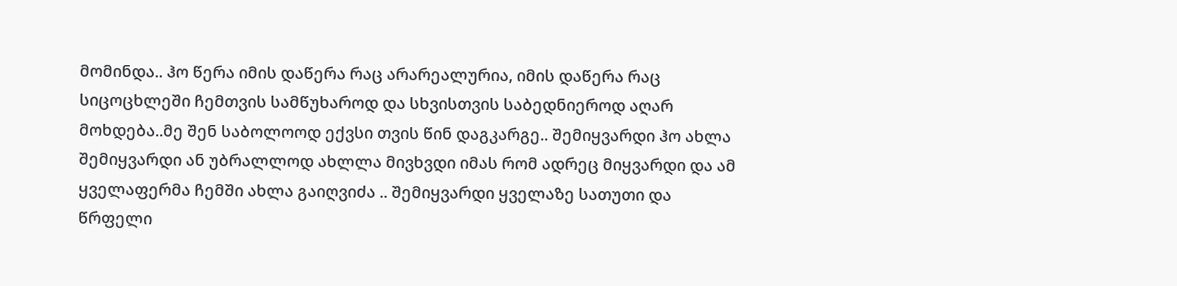მომინდა.. ჰო წერა იმის დაწერა რაც არარეალურია, იმის დაწერა რაც სიცოცხლეში ჩემთვის სამწუხაროდ და სხვისთვის საბედნიეროდ აღარ მოხდება..მე შენ საბოლოოდ ექვსი თვის წინ დაგკარგე.. შემიყვარდი ჰო ახლა შემიყვარდი ან უბრალლოდ ახლლა მივხვდი იმას რომ ადრეც მიყვარდი და ამ ყველაფერმა ჩემში ახლა გაიღვიძა .. შემიყვარდი ყველაზე სათუთი და წრფელი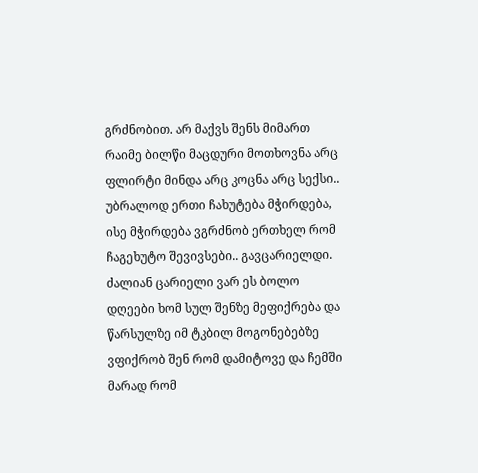გრძნობით. არ მაქვს შენს მიმართ რაიმე ბილწი მაცდური მოთხოვნა არც ფლირტი მინდა არც კოცნა არც სექსი.. უბრალოდ ერთი ჩახუტება მჭირდება, ისე მჭირდება ვგრძნობ ერთხელ რომ ჩაგეხუტო შევივსები.. გავცარიელდი. ძალიან ცარიელი ვარ ეს ბოლო დღეები ხომ სულ შენზე მეფიქრება და წარსულზე იმ ტკბილ მოგონებებზე ვფიქრობ შენ რომ დამიტოვე და ჩემში მარად რომ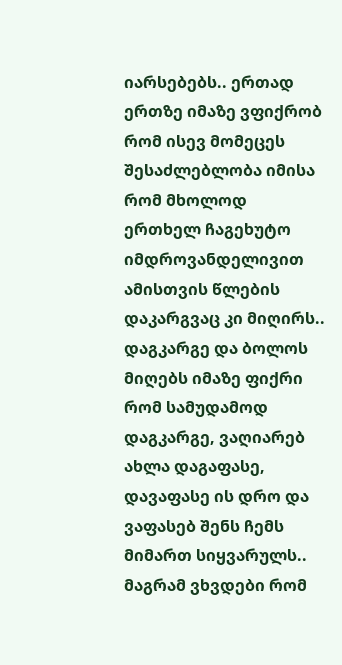იარსებებს.. ერთად ერთზე იმაზე ვფიქრობ რომ ისევ მომეცეს შესაძლებლობა იმისა რომ მხოლოდ ერთხელ ჩაგეხუტო იმდროვანდელივით ამისთვის წლების დაკარგვაც კი მიღირს.. დაგკარგე და ბოლოს მიღებს იმაზე ფიქრი რომ სამუდამოდ დაგკარგე, ვაღიარებ ახლა დაგაფასე, დავაფასე ის დრო და ვაფასებ შენს ჩემს მიმართ სიყვარულს.. მაგრამ ვხვდები რომ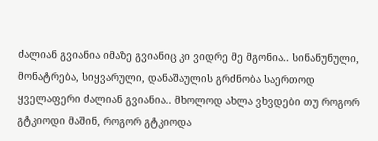ძალიან გვიანია იმაზე გვიანიც კი ვიდრე მე მგონია.. სინანუნული, მონატრება, სიყვარული, დანაშაულის გრძნობა საერთოდ ყველაფერი ძალიან გვიანია.. მხოლოდ ახლა ვხვდები თუ როგორ გტკიოდი მაშინ, როგორ გტკიოდა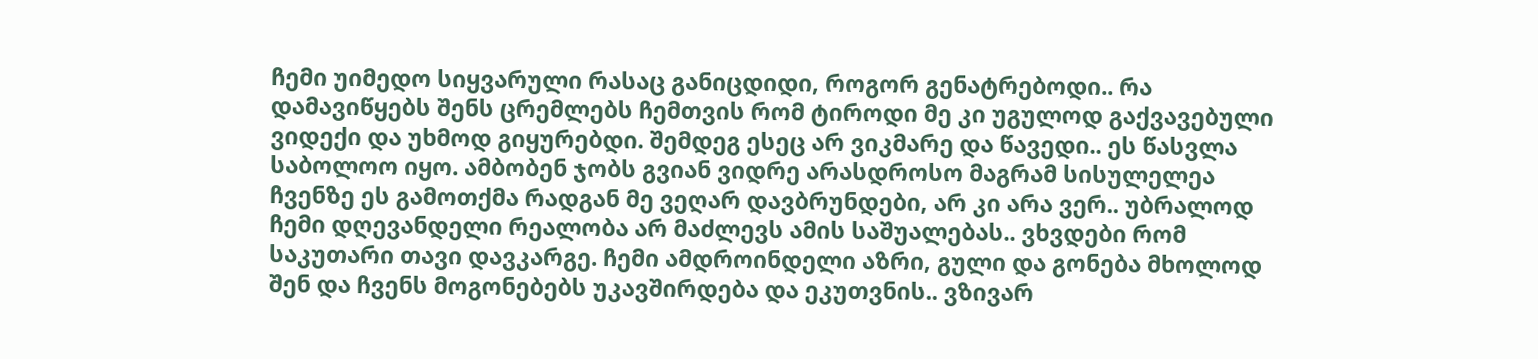ჩემი უიმედო სიყვარული რასაც განიცდიდი, როგორ გენატრებოდი.. რა დამავიწყებს შენს ცრემლებს ჩემთვის რომ ტიროდი მე კი უგულოდ გაქვავებული ვიდექი და უხმოდ გიყურებდი. შემდეგ ესეც არ ვიკმარე და წავედი.. ეს წასვლა საბოლოო იყო. ამბობენ ჯობს გვიან ვიდრე არასდროსო მაგრამ სისულელეა ჩვენზე ეს გამოთქმა რადგან მე ვეღარ დავბრუნდები, არ კი არა ვერ.. უბრალოდ ჩემი დღევანდელი რეალობა არ მაძლევს ამის საშუალებას.. ვხვდები რომ საკუთარი თავი დავკარგე. ჩემი ამდროინდელი აზრი, გული და გონება მხოლოდ შენ და ჩვენს მოგონებებს უკავშირდება და ეკუთვნის.. ვზივარ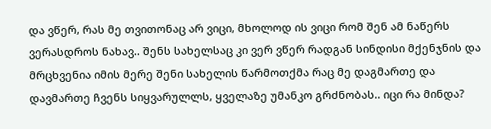და ვწერ, რას მე თვითონაც არ ვიცი, მხოლოდ ის ვიცი რომ შენ ამ ნაწერს ვერასდროს ნახავ.. შენს სახელსაც კი ვერ ვწერ რადგან სინდისი მქენჯნის და მრცხვენია იმის მერე შენი სახელის წარმოთქმა რაც მე დაგმართე და დავმართე ჩვენს სიყვარულლს, ყველაზე უმანკო გრძნობას.. იცი რა მინდა?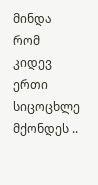მინდა რომ კიდევ ერთი სიცოცხლე მქონდეს ..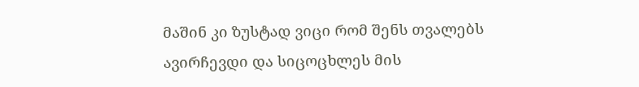მაშინ კი ზუსტად ვიცი რომ შენს თვალებს ავირჩევდი და სიცოცხლეს მის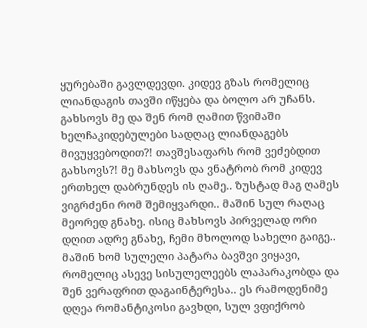ყურებაში გავლდევდი. კიდევ გზას რომელიც ლიანდაგის თავში იწყება და ბოლო არ უჩანს. გახსოვს მე და შენ რომ ღამით წვიმაში ხელჩაკიდებულები სადღაც ლიანდაგებს მივუყვებოდით?! თავშესაფარს რომ ვეძებდით გახსოვს?! მე მახსოვს და ვნატრობ რომ კიდევ ერთხელ დაბრუნდეს ის ღამე.. ზუსტად მაგ ღამეს ვიგრძენი რომ შემიყვარდი.. მაშინ სულ რაღაც მეორედ გნახე. ისიც მახსოვს პირველად ორი დღით ადრე გნახე, ჩემი მხოლოდ სახელი გაიგე.. მაშინ ხომ სულელი პატარა ბავშვი ვიყავი, რომელიც ასევე სისულელეებს ლაპარაკობდა და შენ ვერაფრით დაგაინტერესა.. ეს რამოდენიმე დღეა რომანტიკოსი გავხდი, სულ ვფიქრობ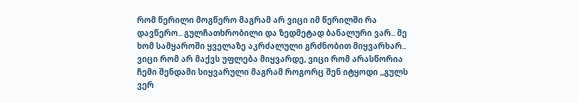რომ წერილი მოგწერო მაგრამ არ ვიცი იმ წერილში რა დავწერო.. გულჩათხრობილი და ზედმეტად ბანალური ვარ.. მე ხომ სამყაროში ყველაზე აკრძალული გრძნობით მიყვარხარ.. ვიცი რომ არ მაქვს უფლება მიყვარდე, ვიცი რომ არასწორია ჩემი შენდამი სიყვარული მაგრამ როგორც შენ იტყოდი ,,გულს ვერ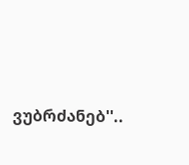ვუბრძანებ''..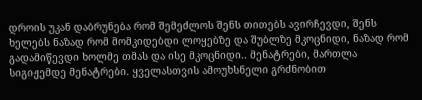დროის უკან დაბრუნება რომ შემეძლოს შენს თითებს ავირჩევდი, შენს ხელებს ნაზად რომ მომკიდებდი ლოყებზე და შუბლზე მკოცნიდი, ნაზად რომ გადამიწევდი ხოლმე თმას და ისე მკოცნიდი.. მენატრები, მართლა სიგიჟემდე მენატრები. ყველასთვის ამოუხსნელი გრძნობით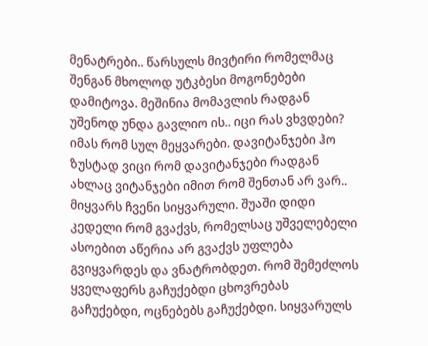მენატრები.. წარსულს მივტირი რომელმაც შენგან მხოლოდ უტკბესი მოგონებები დამიტოვა. მეშინია მომავლის რადგან უშენოდ უნდა გავლიო ის.. იცი რას ვხვდები? იმას რომ სულ მეყვარები. დავიტანჯები ჰო ზუსტად ვიცი რომ დავიტანჯები რადგან ახლაც ვიტანჯები იმით რომ შენთან არ ვარ.. მიყვარს ჩვენი სიყვარული. შუაში დიდი კედელი რომ გვაქვს, რომელსაც უშველებელი ასოებით აწერია არ გვაქვს უფლება გვიყვარდეს და ვნატრობდეთ. რომ შემეძლოს ყველაფერს გაჩუქებდი ცხოვრებას გაჩუქებდი, ოცნებებს გაჩუქებდი. სიყვარულს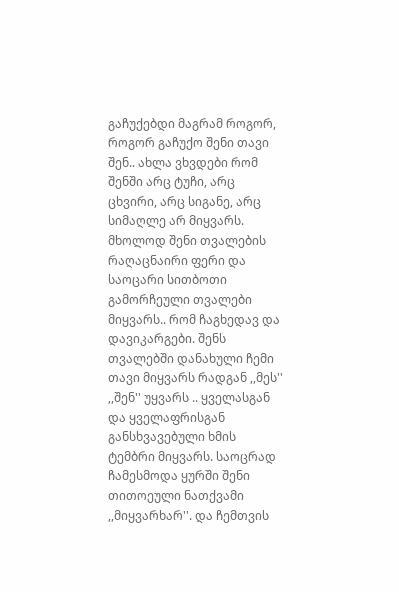გაჩუქებდი მაგრამ როგორ, როგორ გაჩუქო შენი თავი შენ.. ახლა ვხვდები რომ შენში არც ტუჩი, არც ცხვირი, არც სიგანე, არც სიმაღლე არ მიყვარს. მხოლოდ შენი თვალების რაღაცნაირი ფერი და საოცარი სითბოთი გამორჩეული თვალები მიყვარს.. რომ ჩაგხედავ და დავიკარგები. შენს თვალებში დანახული ჩემი თავი მიყვარს რადგან ,,მეს'' ,,შენ'' უყვარს .. ყველასგან და ყველაფრისგან განსხვავებული ხმის ტემბრი მიყვარს. საოცრად ჩამესმოდა ყურში შენი თითოეული ნათქვამი ,,მიყვარხარ''. და ჩემთვის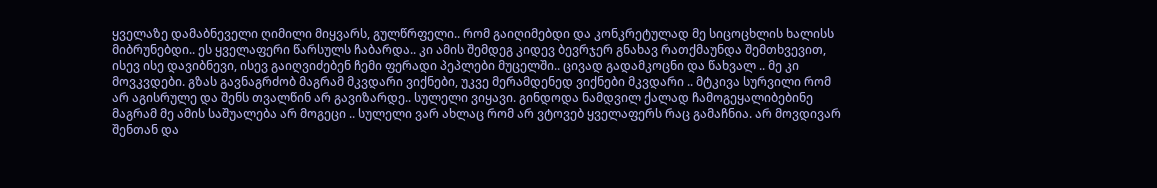ყველაზე დამაბნეველი ღიმილი მიყვარს, გულწრფელი.. რომ გაიღიმებდი და კონკრეტულად მე სიცოცხლის ხალისს მიბრუნებდი.. ეს ყველაფერი წარსულს ჩაბარდა.. კი ამის შემდეგ კიდევ ბევრჯერ გნახავ რათქმაუნდა შემთხვევით, ისევ ისე დავიბნევი, ისევ გაიღვიძებენ ჩემი ფერადი პეპლები მუცელში.. ცივად გადამკოცნი და წახვალ .. მე კი მოვკვდები. გზას გავნაგრძობ მაგრამ მკვდარი ვიქნები, უკვე მერამდენედ ვიქნები მკვდარი .. მტკივა სურვილი რომ არ აგისრულე და შენს თვალწინ არ გავიზარდე.. სულელი ვიყავი. გინდოდა ნამდვილ ქალად ჩამოგეყალიბებინე მაგრამ მე ამის საშუალება არ მოგეცი .. სულელი ვარ ახლაც რომ არ ვტოვებ ყველაფერს რაც გამაჩნია. არ მოვდივარ შენთან და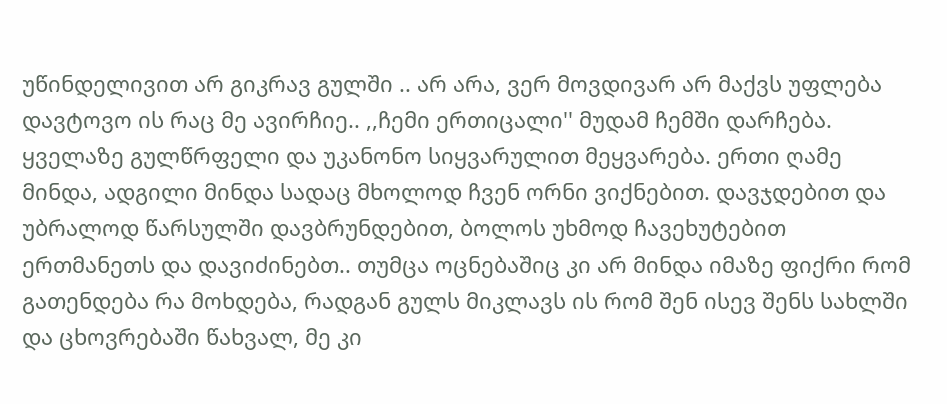უწინდელივით არ გიკრავ გულში .. არ არა, ვერ მოვდივარ არ მაქვს უფლება დავტოვო ის რაც მე ავირჩიე.. ,,ჩემი ერთიცალი'' მუდამ ჩემში დარჩება. ყველაზე გულწრფელი და უკანონო სიყვარულით მეყვარება. ერთი ღამე მინდა, ადგილი მინდა სადაც მხოლოდ ჩვენ ორნი ვიქნებით. დავჯდებით და უბრალოდ წარსულში დავბრუნდებით, ბოლოს უხმოდ ჩავეხუტებით ერთმანეთს და დავიძინებთ.. თუმცა ოცნებაშიც კი არ მინდა იმაზე ფიქრი რომ გათენდება რა მოხდება, რადგან გულს მიკლავს ის რომ შენ ისევ შენს სახლში და ცხოვრებაში წახვალ, მე კი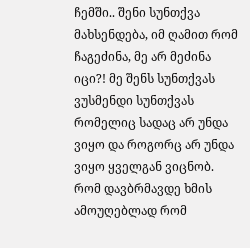ჩემში.. შენი სუნთქვა მახსენდება, იმ ღამით რომ ჩაგეძინა, მე არ მეძინა იცი?! მე შენს სუნთქვას ვუსმენდი სუნთქვას რომელიც სადაც არ უნდა ვიყო და როგორც არ უნდა ვიყო ყველგან ვიცნობ. რომ დავბრმავდე ხმის ამოუღებლად რომ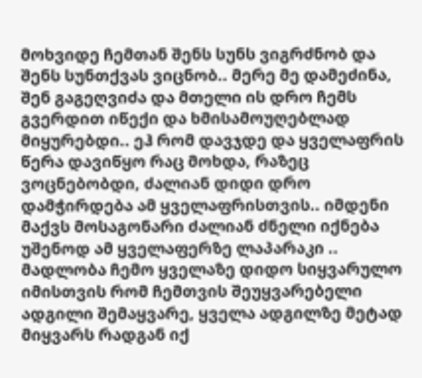მოხვიდე ჩემთან შენს სუნს ვიგრძნობ და შენს სუნთქვას ვიცნობ.. მერე მე დამეძინა, შენ გაგეღვიძა და მთელი ის დრო ჩემს გვერდით იწექი და ხმისამოუღებლად მიყურებდი.. ეჰ რომ დავჯდე და ყველაფრის წერა დავიწყო რაც მოხდა, რაზეც ვოცნებობდი, ძალიან დიდი დრო დამჭირდება ამ ყველაფრისთვის.. იმდენი მაქვს მოსაგონარი ძალიან ძნელი იქნება უშენოდ ამ ყველაფერზე ლაპარაკი .. მადლობა ჩემო ყველაზე დიდო სიყვარულო იმისთვის რომ ჩემთვის შეუყვარებელი ადგილი შემაყვარე, ყველა ადგილზე მეტად მიყვარს რადგან იქ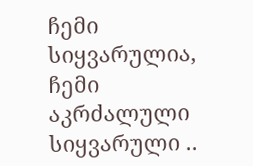ჩემი სიყვარულია, ჩემი აკრძალული სიყვარული ..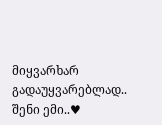მიყვარხარ გადაუყვარებლად.. შენი ემი..♥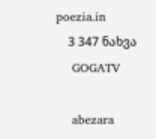poezia.in
    3 347 ნახვა
    GOGATV

    abezara